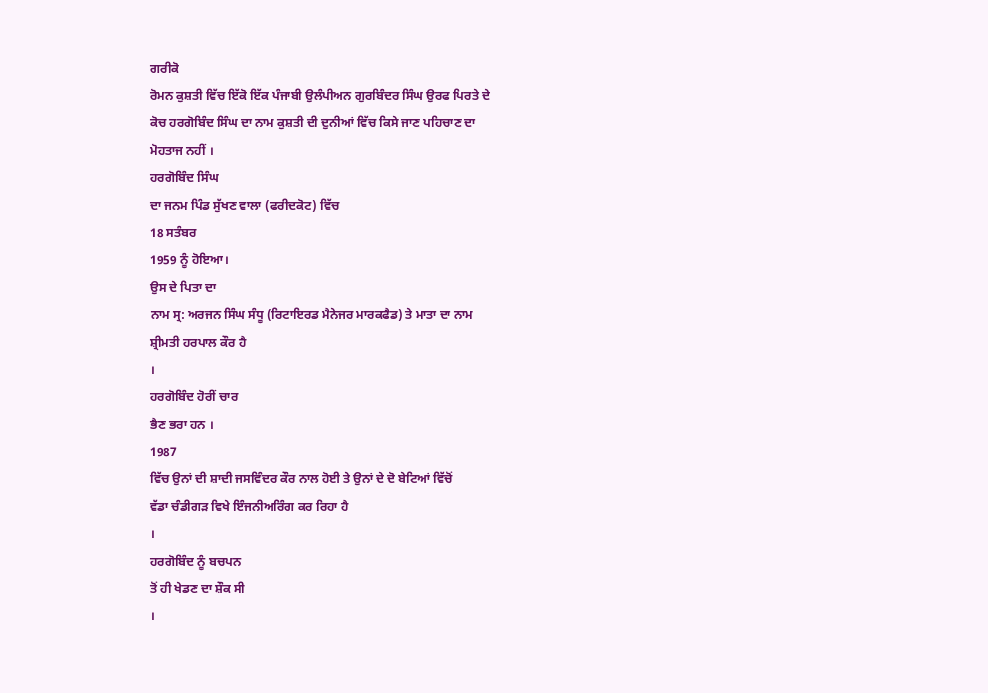ਗਰੀਕੋ
ਰੋਮਨ ਕੁਸ਼ਤੀ ਵਿੱਚ ਇੱਕੋ ਇੱਕ ਪੰਜਾਬੀ ਉਲੰਪੀਅਨ ਗੁਰਬਿੰਦਰ ਸਿੰਘ ਉਰਫ ਪਿਰਤੇ ਦੇ
ਕੋਚ ਹਰਗੋਬਿੰਦ ਸਿੰਘ ਦਾ ਨਾਮ ਕੁਸ਼ਤੀ ਦੀ ਦੁਨੀਆਂ ਵਿੱਚ ਕਿਸੇ ਜਾਣ ਪਹਿਚਾਣ ਦਾ
ਮੋਹਤਾਜ ਨਹੀਂ ।
ਹਰਗੋਬਿੰਦ ਸਿੰਘ
ਦਾ ਜਨਮ ਪਿੰਡ ਸੁੱਖਣ ਵਾਲਾ (ਫਰੀਦਕੋਟ) ਵਿੱਚ
18 ਸਤੰਬਰ
1959 ਨੂੰ ਹੋਇਆ।
ਉਸ ਦੇ ਪਿਤਾ ਦਾ
ਨਾਮ ਸ੍ਰ: ਅਰਜਨ ਸਿੰਘ ਸੰਧੂ (ਰਿਟਾਇਰਡ ਮੈਨੇਜਰ ਮਾਰਕਫੈਡ) ਤੇ ਮਾਤਾ ਦਾ ਨਾਮ
ਸ਼੍ਰੀਮਤੀ ਹਰਪਾਲ ਕੌਰ ਹੈ
।
ਹਰਗੋਬਿੰਦ ਹੋਰੀਂ ਚਾਰ
ਭੈਣ ਭਰਾ ਹਨ ।
1987
ਵਿੱਚ ਉਨਾਂ ਦੀ ਸ਼ਾਦੀ ਜਸਵਿੰਦਰ ਕੌਰ ਨਾਲ ਹੋਈ ਤੇ ਉਨਾਂ ਦੇ ਦੋ ਬੇਟਿਆਂ ਵਿੱਚੋਂ
ਵੱਡਾ ਚੰਡੀਗੜ ਵਿਖੇ ਇੰਜਨੀਅਰਿੰਗ ਕਰ ਰਿਹਾ ਹੈ
।
ਹਰਗੋਬਿੰਦ ਨੂੰ ਬਚਪਨ
ਤੋਂ ਹੀ ਖੇਡਣ ਦਾ ਸ਼ੌਕ ਸੀ
।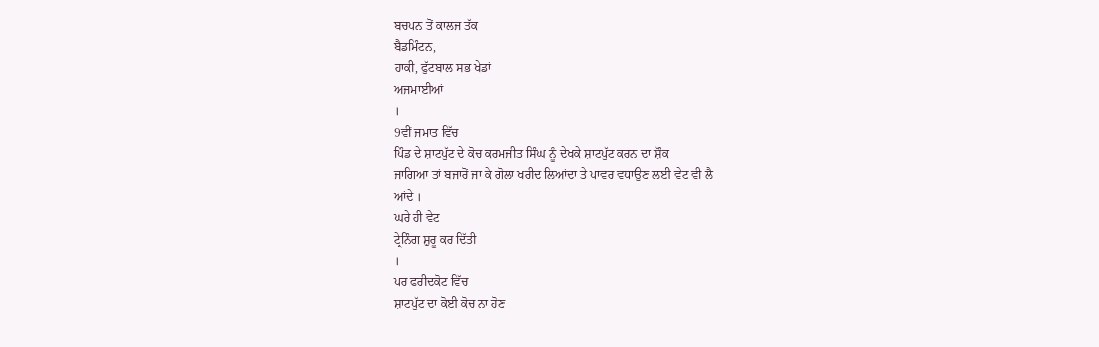ਬਚਪਨ ਤੋਂ ਕਾਲਜ ਤੱਕ
ਬੈਡਮਿੰਟਨ,
ਹਾਕੀ, ਫੁੱਟਬਾਲ ਸਭ ਖੇਡਾਂ
ਅਜਮਾਈਆਂ
।
9ਵੀਂ ਜਮਾਤ ਵਿੱਚ
ਪਿੰਡ ਦੇ ਸ਼ਾਟਪੁੱਟ ਦੇ ਕੋਚ ਕਰਮਜੀਤ ਸਿੰਘ ਨੂੰ ਦੇਖਕੇ ਸ਼ਾਟਪੁੱਟ ਕਰਨ ਦਾ ਸ਼ੌਕ
ਜਾਗਿਆ ਤਾਂ ਬਜਾਰੋਂ ਜਾ ਕੇ ਗੋਲਾ ਖਰੀਦ ਲਿਆਂਦਾ ਤੇ ਪਾਵਰ ਵਧਾਉਣ ਲਈ ਵੇਟ ਵੀ ਲੈ
ਆਂਦੇ ।
ਘਰੇ ਹੀ ਵੇਟ
ਟ੍ਰੇਨਿੰਗ ਸ਼ੁਰੂ ਕਰ ਦਿੱਤੀ
।
ਪਰ ਫਰੀਦਕੋਟ ਵਿੱਚ
ਸ਼ਾਟਪੁੱਟ ਦਾ ਕੋਈ ਕੋਚ ਨਾ ਹੋਣ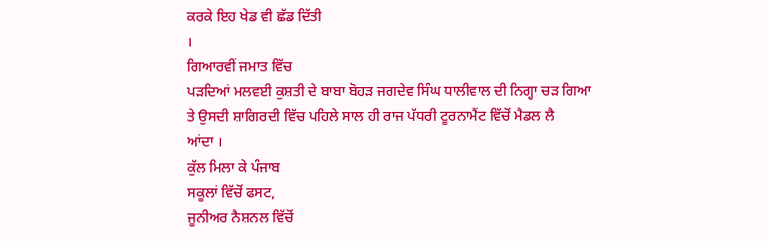ਕਰਕੇ ਇਹ ਖੇਡ ਵੀ ਛੱਡ ਦਿੱਤੀ
।
ਗਿਆਰਵੀਂ ਜਮਾਤ ਵਿੱਚ
ਪੜਦਿਆਂ ਮਲਵਈ ਕੁਸ਼ਤੀ ਦੇ ਬਾਬਾ ਬੋਹੜ ਜਗਦੇਵ ਸਿੰਘ ਧਾਲੀਵਾਲ ਦੀ ਨਿਗ੍ਹਾ ਚੜ ਗਿਆ
ਤੇ ਉਸਦੀ ਸ਼ਾਗਿਰਦੀ ਵਿੱਚ ਪਹਿਲੇ ਸਾਲ ਹੀ ਰਾਜ ਪੱਧਰੀ ਟੂਰਨਾਮੈਂਟ ਵਿੱਚੋਂ ਮੈਡਲ ਲੈ
ਆਂਦਾ ।
ਕੁੱਲ ਮਿਲਾ ਕੇ ਪੰਜਾਬ
ਸਕੂਲਾਂ ਵਿੱਚੋਂ ਫਸਟ,
ਜੂਨੀਅਰ ਨੈਸ਼ਨਲ ਵਿੱਚੋਂ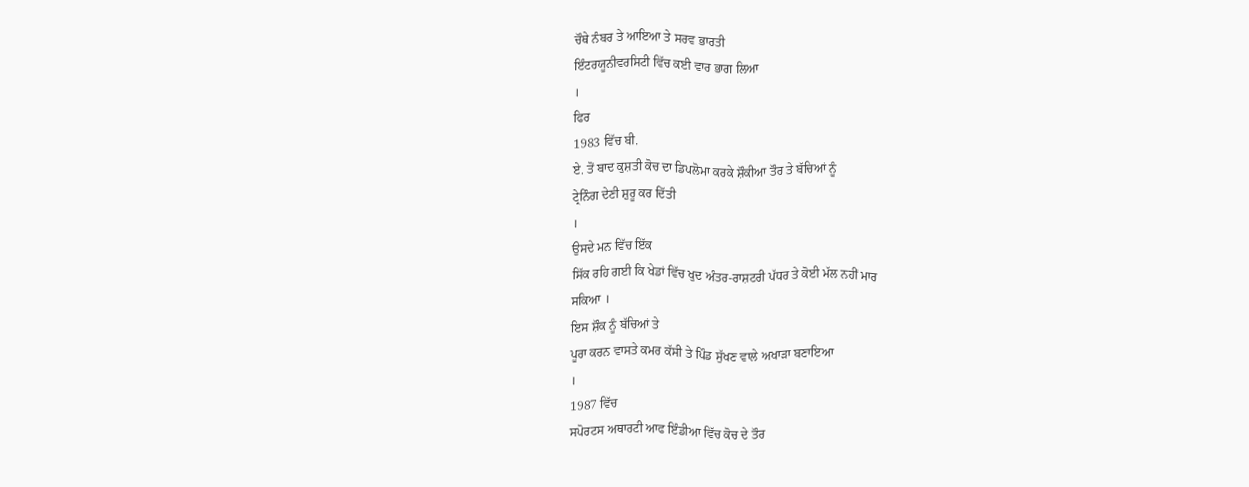ਚੌਥੇ ਨੰਬਰ ਤੇ ਆਇਆ ਤੇ ਸਰਵ ਭਾਰਤੀ
ਇੰਟਰਯੂਨੀਵਰਸਿਟੀ ਵਿੱਚ ਕਈ ਵਾਰ ਭਾਗ ਲਿਆ
।
ਫਿਰ
1983 ਵਿੱਚ ਬੀ.
ਏ. ਤੋਂ ਬਾਦ ਕੁਸ਼ਤੀ ਕੋਚ ਦਾ ਡਿਪਲੋਮਾ ਕਰਕੇ ਸ਼ੌਕੀਆ ਤੌਰ ਤੇ ਬੱਚਿਆਂ ਨੂੰ
ਟ੍ਰੇਨਿੰਗ ਦੇਣੀ ਸ਼ੁਰੂ ਕਰ ਦਿੱਤੀ
।
ਉਸਦੇ ਮਨ ਵਿੱਚ ਇੱਕ
ਸਿੱਕ ਰਹਿ ਗਈ ਕਿ ਖੇਡਾਂ ਵਿੱਚ ਖੁਦ ਅੰਤਰ-ਰਾਸ਼ਟਰੀ ਪੱਧਰ ਤੇ ਕੋਈ ਮੱਲ ਨਹੀਂ ਮਾਰ
ਸਕਿਆ ।
ਇਸ ਸ਼ੌਕ ਨੂੰ ਬੱਚਿਆਂ ਤੇ
ਪੂਰਾ ਕਰਨ ਵਾਸਤੇ ਕਮਰ ਕੱਸੀ ਤੇ ਪਿੰਡ ਸੁੱਖਣ ਵਾਲੇ ਅਖਾੜਾ ਬਣਾਇਆ
।
1987 ਵਿੱਚ
ਸਪੋਰਟਸ ਅਥਾਰਟੀ ਆਫ ਇੰਡੀਆ ਵਿੱਚ ਕੋਚ ਦੇ ਤੌਰ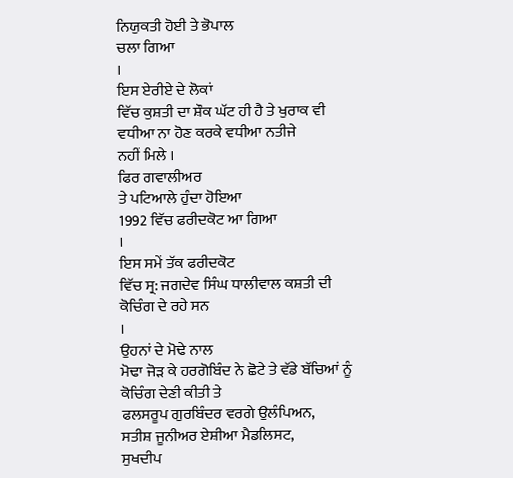ਨਿਯੁਕਤੀ ਹੋਈ ਤੇ ਭੋਪਾਲ
ਚਲਾ ਗਿਆ
।
ਇਸ ਏਰੀਏ ਦੇ ਲੋਕਾਂ
ਵਿੱਚ ਕੁਸ਼ਤੀ ਦਾ ਸ਼ੌਕ ਘੱਟ ਹੀ ਹੈ ਤੇ ਖੁਰਾਕ ਵੀ ਵਧੀਆ ਨਾ ਹੋਣ ਕਰਕੇ ਵਧੀਆ ਨਤੀਜੇ
ਨਹੀਂ ਮਿਲੇ ।
ਫਿਰ ਗਵਾਲੀਅਰ
ਤੇ ਪਟਿਆਲੇ ਹੁੰਦਾ ਹੋਇਆ
1992 ਵਿੱਚ ਫਰੀਦਕੋਟ ਆ ਗਿਆ
।
ਇਸ ਸਮੇਂ ਤੱਕ ਫਰੀਦਕੋਟ
ਵਿੱਚ ਸ੍ਰ: ਜਗਦੇਵ ਸਿੰਘ ਧਾਲੀਵਾਲ ਕਸ਼ਤੀ ਦੀ ਕੋਚਿੰਗ ਦੇ ਰਹੇ ਸਨ
।
ਉਹਨਾਂ ਦੇ ਮੋਢੇ ਨਾਲ
ਮੋਢਾ ਜੋੜ ਕੇ ਹਰਗੋਬਿੰਦ ਨੇ ਛੋਟੇ ਤੇ ਵੱਡੇ ਬੱਚਿਆਂ ਨੂੰ ਕੋਚਿੰਗ ਦੇਣੀ ਕੀਤੀ ਤੇ
ਫਲਸਰੂਪ ਗੁਰਬਿੰਦਰ ਵਰਗੇ ਉਲੰਪਿਅਨ,
ਸਤੀਸ਼ ਜੂਨੀਅਰ ਏਸ਼ੀਆ ਮੈਡਲਿਸਟ,
ਸੁਖਦੀਪ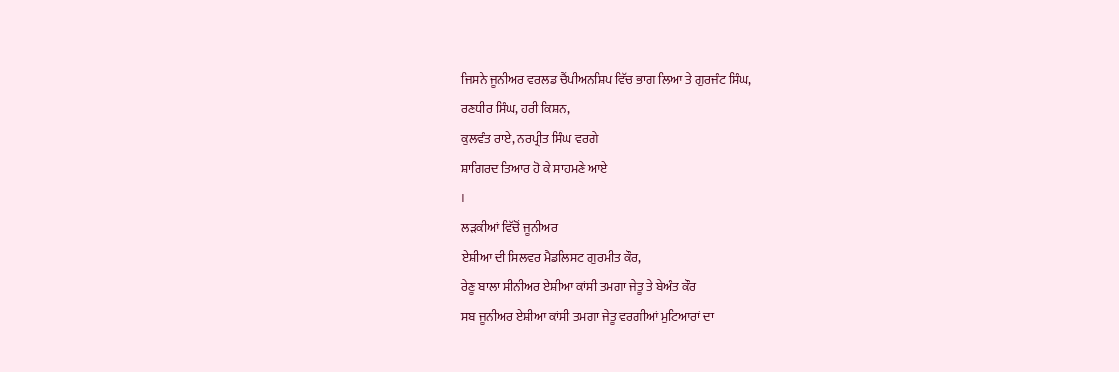ਜਿਸਨੇ ਜੂਨੀਅਰ ਵਰਲਡ ਚੈਂਪੀਅਨਸ਼ਿਪ ਵਿੱਚ ਭਾਗ ਲਿਆ ਤੇ ਗੁਰਜੰਟ ਸਿੰਘ,
ਰਣਧੀਰ ਸਿੰਘ, ਹਰੀ ਕਿਸ਼ਨ,
ਕੁਲਵੰਤ ਰਾਏ, ਨਰਪ੍ਰੀਤ ਸਿੰਘ ਵਰਗੇ
ਸ਼ਾਗਿਰਦ ਤਿਆਰ ਹੋ ਕੇ ਸਾਹਮਣੇ ਆਏ
।
ਲੜਕੀਆਂ ਵਿੱਚੋਂ ਜੂਨੀਅਰ
ਏਸ਼ੀਆ ਦੀ ਸਿਲਵਰ ਮੈਡਲਿਸਟ ਗੁਰਮੀਤ ਕੌਰ,
ਰੇਣੂ ਬਾਲਾ ਸੀਨੀਅਰ ਏਸ਼ੀਆ ਕਾਂਸੀ ਤਮਗਾ ਜੇਤੂ ਤੇ ਬੇਅੰਤ ਕੌਰ
ਸਬ ਜੂਨੀਅਰ ਏਸ਼ੀਆ ਕਾਂਸੀ ਤਮਗਾ ਜੇਤੂ ਵਰਗੀਆਂ ਮੁਟਿਆਰਾਂ ਦਾ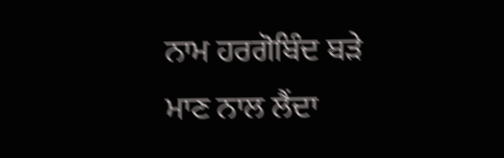ਨਾਮ ਹਰਗੋਬਿੰਦ ਬੜੇ
ਮਾਣ ਨਾਲ ਲੈਂਦਾ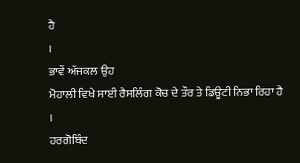ਹੈ
।
ਭਾਵੇਂ ਅੱਜਕਲ ਉਹ
ਮੋਹਾਲੀ ਵਿਖੇ ਸਾਈ ਰੈਸਲਿੰਗ ਕੋਚ ਦੇ ਤੌਰ ਤੇ ਡਿਊਟੀ ਨਿਭਾ ਰਿਹਾ ਹੈ
।
ਹਰਗੋਬਿੰਦ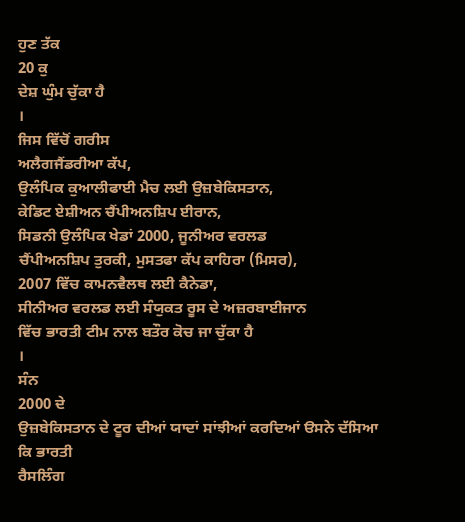ਹੁਣ ਤੱਕ
20 ਕੁ
ਦੇਸ਼ ਘੁੰਮ ਚੁੱਕਾ ਹੈ
।
ਜਿਸ ਵਿੱਚੋਂ ਗਰੀਸ
ਅਲੈਗਜੈਂਡਰੀਆ ਕੱਪ,
ਉਲੰਪਿਕ ਕੁਆਲੀਫਾਈ ਮੈਚ ਲਈ ਉਜ਼ਬੇਕਿਸਤਾਨ,
ਕੇਡਿਟ ਏਸ਼ੀਅਨ ਚੈਂਪੀਅਨਸ਼ਿਪ ਈਰਾਨ,
ਸਿਡਨੀ ਉਲੰਪਿਕ ਖੇਡਾਂ 2000, ਜੂਨੀਅਰ ਵਰਲਡ
ਚੈਂਪੀਅਨਸ਼ਿਪ ਤੁਰਕੀ, ਮੁਸਤਫਾ ਕੱਪ ਕਾਹਿਰਾ (ਮਿਸਰ),
2007 ਵਿੱਚ ਕਾਮਨਵੈਲਥ ਲਈ ਕੈਨੇਡਾ,
ਸੀਨੀਅਰ ਵਰਲਡ ਲਈ ਸੰਯੁਕਤ ਰੂਸ ਦੇ ਅਜ਼ਰਬਾਈਜਾਨ
ਵਿੱਚ ਭਾਰਤੀ ਟੀਮ ਨਾਲ ਬਤੌਰ ਕੋਚ ਜਾ ਚੁੱਕਾ ਹੈ
।
ਸੰਨ
2000 ਦੇ
ਉਜ਼ਬੇਕਿਸਤਾਨ ਦੇ ਟੂਰ ਦੀਆਂ ਯਾਦਾਂ ਸਾਂਝੀਆਂ ਕਰਦਿਆਂ ੳਸਨੇ ਦੱਸਿਆ ਕਿ ਭਾਰਤੀ
ਰੈਸਲਿੰਗ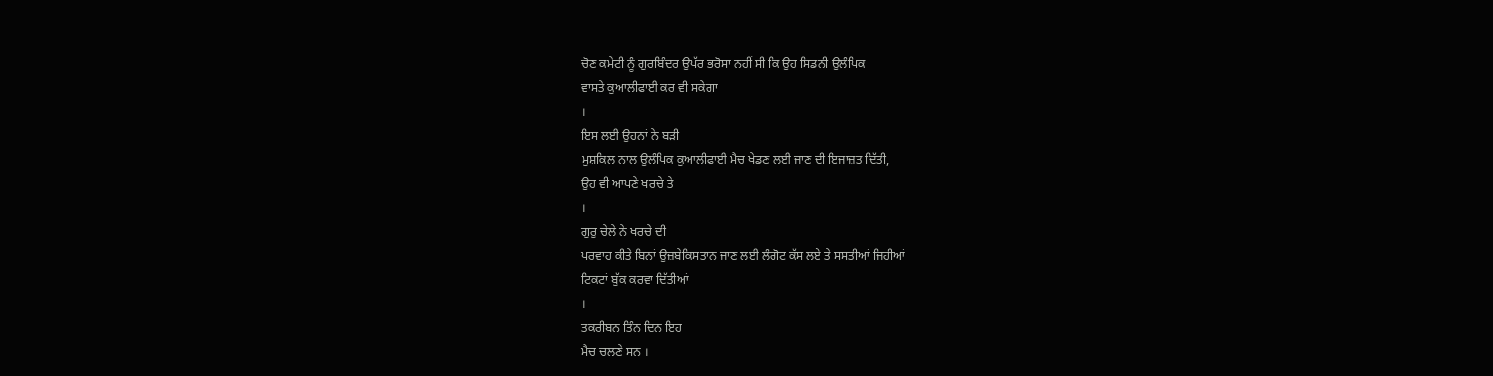ਚੋਣ ਕਮੇਟੀ ਨੂੰ ਗੁਰਬਿੰਦਰ ਉਪੱਰ ਭਰੋਸਾ ਨਹੀਂ ਸੀ ਕਿ ਉਹ ਸਿਡਨੀ ਉਲੰਪਿਕ
ਵਾਸਤੇ ਕੁਆਲੀਫਾਈ ਕਰ ਵੀ ਸਕੇਗਾ
।
ਇਸ ਲਈ ਉਹਨਾਂ ਨੇ ਬੜੀ
ਮੁਸ਼ਕਿਲ ਨਾਲ ਉਲੰਪਿਕ ਕੁਆਲੀਫਾਈ ਮੈਚ ਖੇਡਣ ਲਈ ਜਾਣ ਦੀ ਇਜਾਜ਼ਤ ਦਿੱਤੀ,
ਉਹ ਵੀ ਆਪਣੇ ਖਰਚੇ ਤੇ
।
ਗੁਰੁ ਚੇਲੇ ਨੇ ਖਰਚੇ ਦੀ
ਪਰਵਾਹ ਕੀਤੇ ਬਿਨਾਂ ਉਜ਼ਬੇਕਿਸਤਾਨ ਜਾਣ ਲਈ ਲੰਗੋਟ ਕੱਸ ਲਏ ਤੇ ਸਸਤੀਆਂ ਜਿਹੀਆਂ
ਟਿਕਟਾਂ ਬੁੱਕ ਕਰਵਾ ਦਿੱਤੀਆਂ
।
ਤਕਰੀਬਨ ਤਿੰਨ ਦਿਨ ਇਹ
ਮੈਚ ਚਲਣੇ ਸਨ ।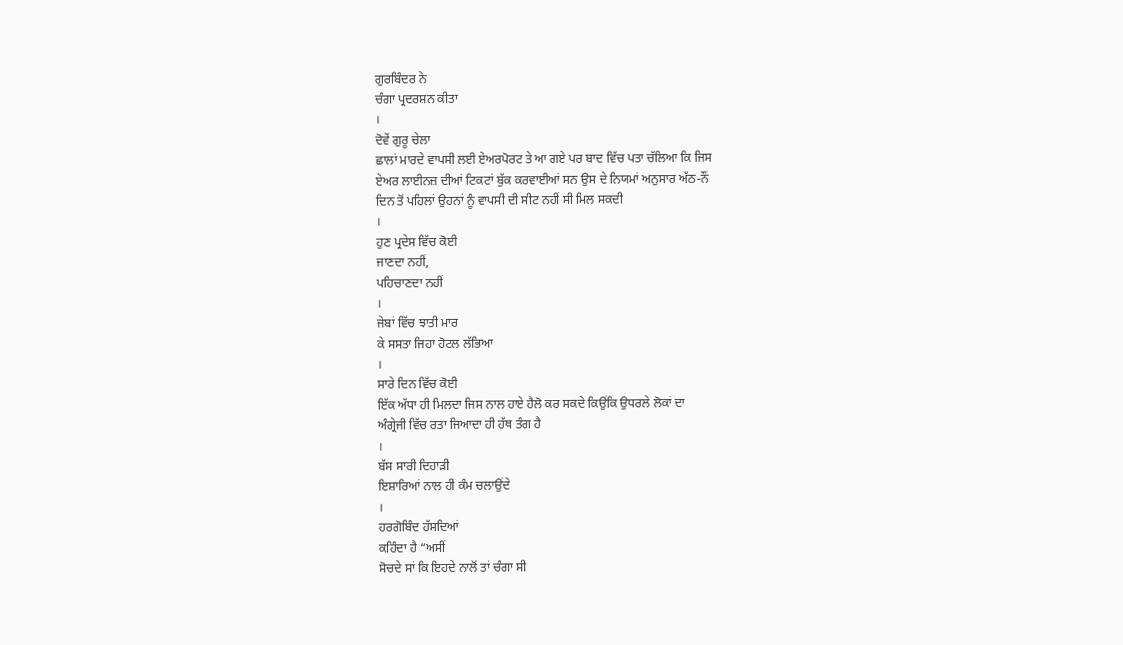ਗੁਰਬਿੰਦਰ ਨੇ
ਚੰਗਾ ਪ੍ਰਦਰਸ਼ਨ ਕੀਤਾ
।
ਦੋਵੇਂ ਗੁਰੂ ਚੇਲਾ
ਛਾਲਾਂ ਮਾਰਦੇ ਵਾਪਸੀ ਲਈ ਏਅਰਪੋਰਟ ਤੇ ਆ ਗਏ ਪਰ ਬਾਦ ਵਿੱਚ ਪਤਾ ਚੱਲਿਆ ਕਿ ਜਿਸ
ਏਅਰ ਲਾਈਨਜ਼ ਦੀਆਂ ਟਿਕਟਾਂ ਬੁੱਕ ਕਰਵਾਈਆਂ ਸਨ ਉਸ ਦੇ ਨਿਯਮਾਂ ਅਨੁਸਾਰ ਅੱਠ-ਨੌਂ
ਦਿਨ ਤੋਂ ਪਹਿਲਾਂ ਉਹਨਾਂ ਨੂੰ ਵਾਪਸੀ ਦੀ ਸੀਟ ਨਹੀਂ ਸੀ ਮਿਲ ਸਕਦੀ
।
ਹੁਣ ਪ੍ਰਦੇਸ ਵਿੱਚ ਕੋਈ
ਜਾਣਦਾ ਨਹੀਂ,
ਪਹਿਚਾਣਦਾ ਨਹੀਂ
।
ਜੇਬਾਂ ਵਿੱਚ ਝਾਤੀ ਮਾਰ
ਕੇ ਸਸਤਾ ਜਿਹਾ ਹੋਟਲ ਲੱਭਿਆ
।
ਸਾਰੇ ਦਿਨ ਵਿੱਚ ਕੋਈ
ਇੱਕ ਅੱਧਾ ਹੀ ਮਿਲਦਾ ਜਿਸ ਨਾਲ ਹਾਏ ਹੈਲੋ ਕਰ ਸਕਦੇ ਕਿਉਂਕਿ ਉਧਰਲੇ ਲੋਕਾਂ ਦਾ
ਅੰਗ੍ਰੇਜੀ ਵਿੱਚ ਰਤਾ ਜਿਆਦਾ ਹੀ ਹੱਥ ਤੰਗ ਹੈ
।
ਬੱਸ ਸਾਰੀ ਦਿਹਾੜੀ
ਇਸ਼ਾਰਿਆਂ ਨਾਲ ਹੀ ਕੰਮ ਚਲਾਉਂਦੇ
।
ਹਰਗੋਬਿੰਦ ਹੱਸਦਿਆਂ
ਕਹਿੰਦਾ ਹੈ “ਅਸੀਂ
ਸੋਚਦੇ ਸਾਂ ਕਿ ਇਹਦੇ ਨਾਲੋਂ ਤਾਂ ਚੰਗਾ ਸੀ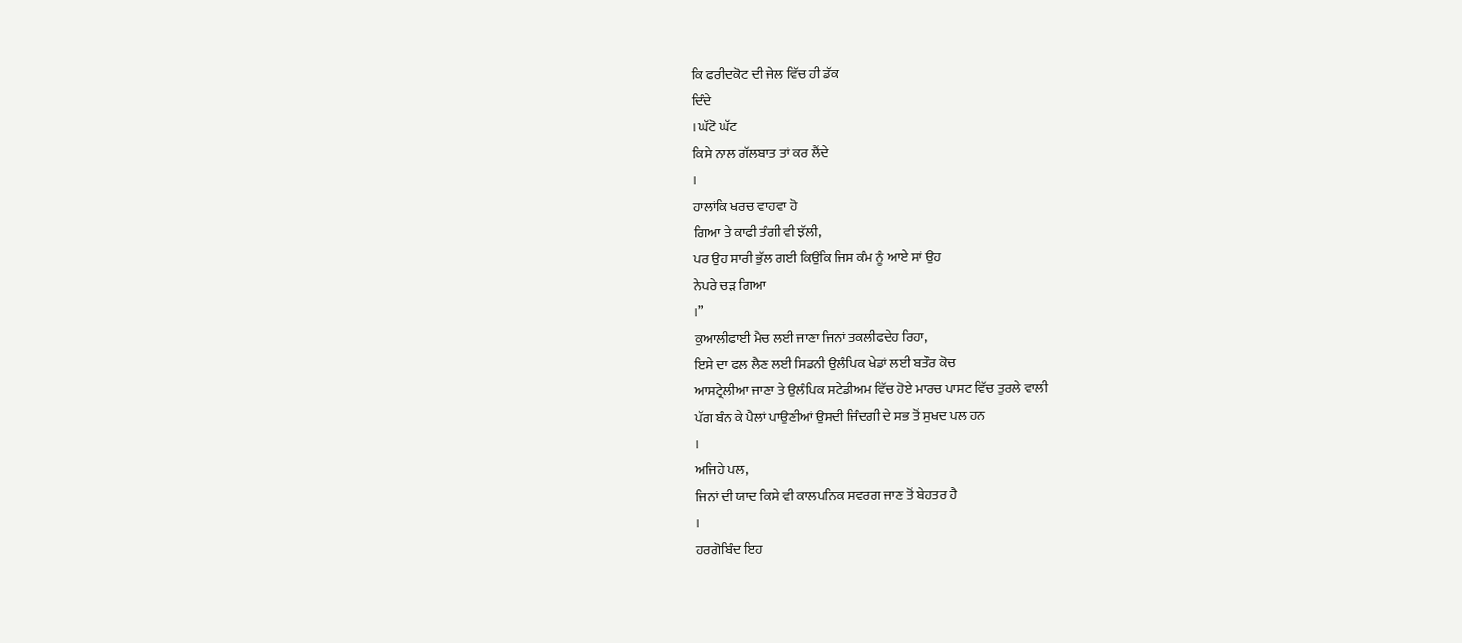ਕਿ ਫਰੀਦਕੋਟ ਦੀ ਜੇਲ ਵਿੱਚ ਹੀ ਡੱਕ
ਦਿੰਦੇ
। ਘੱਟੋ ਘੱਟ
ਕਿਸੇ ਨਾਲ ਗੱਲਬਾਤ ਤਾਂ ਕਰ ਲੈਂਦੇ
।
ਹਾਲਾਂਕਿ ਖਰਚ ਵਾਹਵਾ ਹੋ
ਗਿਆ ਤੇ ਕਾਫੀ ਤੰਗੀ ਵੀ ਝੱਲੀ,
ਪਰ ਉਹ ਸਾਰੀ ਭੁੱਲ ਗਈ ਕਿਉਂਕਿ ਜਿਸ ਕੰਮ ਨੂੰ ਆਏ ਸਾਂ ਉਹ
ਨੇਪਰੇ ਚੜ ਗਿਆ
।”
ਕੁਆਲੀਫਾਈ ਮੈਚ ਲਈ ਜਾਣਾ ਜਿਨਾਂ ਤਕਲੀਫਦੇਹ ਰਿਹਾ,
ਇਸੇ ਦਾ ਫਲ ਲੈਣ ਲਈ ਸਿਡਨੀ ਉਲੰਪਿਕ ਖੇਡਾਂ ਲਈ ਬਤੌਰ ਕੋਚ
ਆਸਟ੍ਰੇਲੀਆ ਜਾਣਾ ਤੇ ਉਲੰਪਿਕ ਸਟੇਡੀਅਮ ਵਿੱਚ ਹੋਏ ਮਾਰਚ ਪਾਸਟ ਵਿੱਚ ਤੁਰਲੇ ਵਾਲੀ
ਪੱਗ ਬੰਨ ਕੇ ਪੈਲਾਂ ਪਾਉਣੀਆਂ ਉਸਦੀ ਜਿੰਦਗੀ ਦੇ ਸਭ ਤੋਂ ਸੁਖਦ ਪਲ ਹਨ
।
ਅਜਿਹੇ ਪਲ,
ਜਿਨਾਂ ਦੀ ਯਾਦ ਕਿਸੇ ਵੀ ਕਾਲਪਨਿਕ ਸਵਰਗ ਜਾਣ ਤੋਂ ਬੇਹਤਰ ਹੈ
।
ਹਰਗੋਬਿੰਦ ਇਹ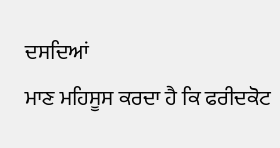ਦਸਦਿਆਂ
ਮਾਣ ਮਹਿਸੂਸ ਕਰਦਾ ਹੈ ਕਿ ਫਰੀਦਕੋਟ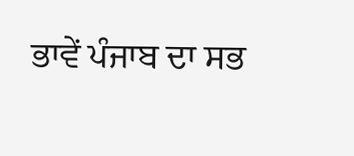ਭਾਵੇਂ ਪੰਜਾਬ ਦਾ ਸਭ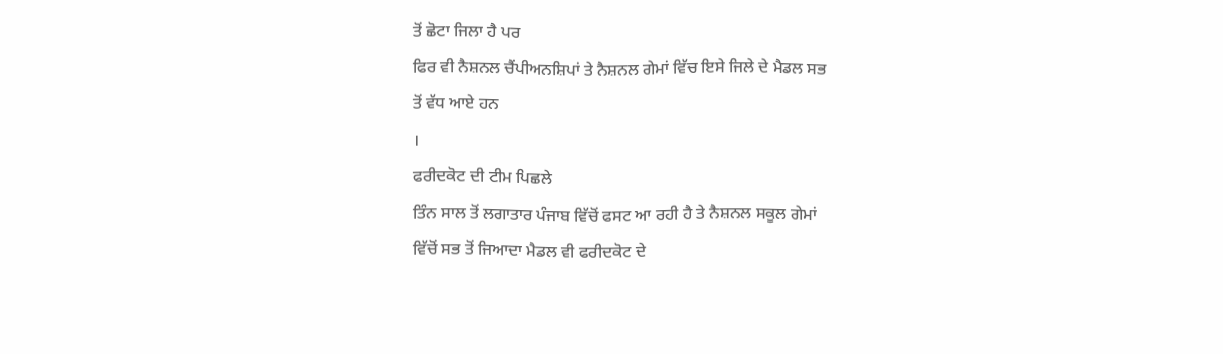ਤੋਂ ਛੋਟਾ ਜਿਲਾ ਹੈ ਪਰ
ਫਿਰ ਵੀ ਨੈਸ਼ਨਲ ਚੈਂਪੀਅਨਸ਼ਿਪਾਂ ਤੇ ਨੈਸ਼ਨਲ ਗੇਮਾਂ ਵਿੱਚ ਇਸੇ ਜਿਲੇ ਦੇ ਮੈਡਲ ਸਭ
ਤੋਂ ਵੱਧ ਆਏ ਹਨ
।
ਫਰੀਦਕੋਟ ਦੀ ਟੀਮ ਪਿਛਲੇ
ਤਿੰਨ ਸਾਲ ਤੋਂ ਲਗਾਤਾਰ ਪੰਜਾਬ ਵਿੱਚੋਂ ਫਸਟ ਆ ਰਹੀ ਹੈ ਤੇ ਨੈਸ਼ਨਲ ਸਕੂਲ ਗੇਮਾਂ
ਵਿੱਚੋਂ ਸਭ ਤੋਂ ਜਿਆਦਾ ਮੈਡਲ ਵੀ ਫਰੀਦਕੋਟ ਦੇ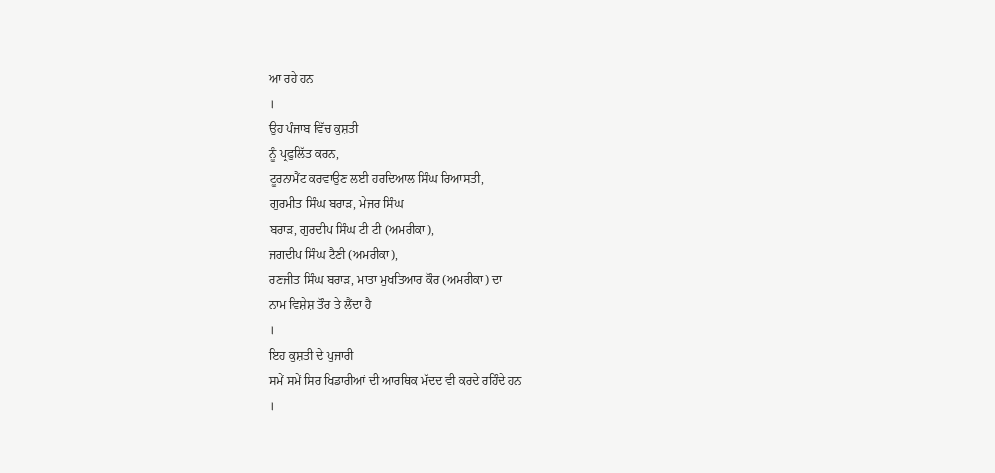ਆ ਰਹੇ ਹਨ
।
ਉਹ ਪੰਜਾਬ ਵਿੱਚ ਕੁਸ਼ਤੀ
ਨੂੰ ਪ੍ਰਫੁਲਿੱਤ ਕਰਨ,
ਟੂਰਨਾਮੈਂਟ ਕਰਵਾਉਣ ਲਈ ਹਰਦਿਆਲ ਸਿੰਘ ਰਿਆਸਤੀ,
ਗੁਰਮੀਤ ਸਿੰਘ ਬਰਾੜ, ਮੇਜਰ ਸਿੰਘ
ਬਰਾੜ, ਗੁਰਦੀਪ ਸਿੰਘ ਟੀ ਟੀ (ਅਮਰੀਕਾ),
ਜਗਦੀਪ ਸਿੰਘ ਟੈਣੀ (ਅਮਰੀਕਾ),
ਰਣਜੀਤ ਸਿੰਘ ਬਰਾੜ, ਮਾਤਾ ਮੁਖਤਿਆਰ ਕੌਰ (ਅਮਰੀਕਾ) ਦਾ
ਨਾਮ ਵਿਸ਼ੇਸ਼ ਤੌਰ ਤੇ ਲੈਂਦਾ ਹੈ
।
ਇਹ ਕੁਸ਼ਤੀ ਦੇ ਪੁਜਾਰੀ
ਸਮੇਂ ਸਮੇਂ ਸਿਰ ਖਿਡਾਰੀਆਂ ਦੀ ਆਰਥਿਕ ਮੱਦਦ ਵੀ ਕਰਦੇ ਰਹਿੰਦੇ ਹਨ
।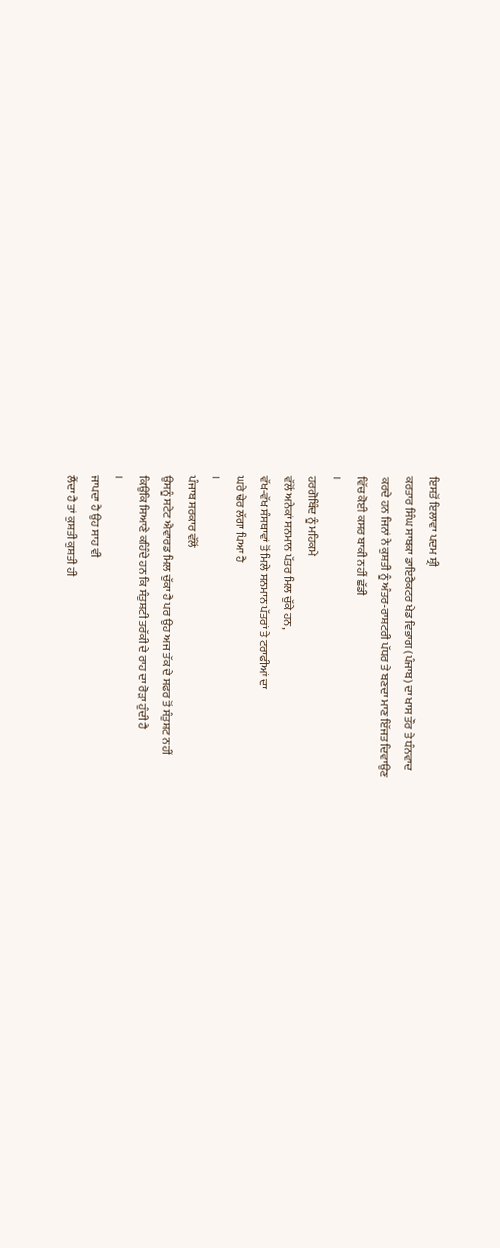ਇਸਤੋਂ ਇਲਾਵਾ ਪਦਮ ਸ਼੍ਰੀ
ਕਰਤਾਰ ਸਿੰਘ ਸਾਬਕਾ ਡਾਇਰੈਕਟਰ ਖੇਡ ਵਿਭਾਗ (ਪੰਜਾਬ) ਦਾ ਖਾਸ ਤੌਰ ਤੇ ਧੰਨਵਾਦ
ਕਰਦੇ ਹਨ ਜਿਨਾਂ ਨੇ ਕੁਸ਼ਤੀ ਨੂੰ ਅੰਤਰ-ਰਾਸ਼ਟਰੀ ਪੱਧਰ ਤੇ ਬਣਦਾ ਮਾਣ ਇੱਜਤ ਦਿਵਾਉਣ
ਵਿੱਚ ਕੋਈ ਕਸਰ ਬਾਕੀ ਨਹੀਂ ਛੱਡੀ
।
ਹਰਗੋਬਿੰਦ ਨੂੰ ਮਹਿਕਮੇ
ਵੱਲੋਂ ਅਨੇਕਾਂ ਸਨਮਾਨ ਪੱਤਰ ਮਿਲ ਚੁੱਕੇ ਹਨ,
ਵੱਖ-ਵੱਖ ਸੰਸਥਾਵਾਂ ਤੋਂ ਮਿਲੇ ਸਨਮਾਨ ਪੱਤਰਾਂ ਤੇ ਟਰਾਫੀਆਂ ਦਾ
ਘਰੇ ਢੇਰ ਲੱਗਾ ਪਿਆ ਹੈ
।
ਪੰਜਾਬ ਸਰਕਾਰ ਵੱਲੋਂ
ਉਸਨੂੰ ਸਟੇਟ ਐਵਾਰਡ ਮਿਲ ਚੁੱਕਾ ਹੈ ਪਰ ਉਹ ਅਜ ਤੱਕ ਦੇ ਸਫਰ ਤੋਂ ਸੰਤੁਸ਼ਟ ਨਹੀਂ
ਕਿਉਂਕਿ ਸਿਆਣੇ ਕਹਿੰਦੇ ਹਨ ਕਿ ਸੰਤੁਸ਼ਟੀ ਤਰੱਕੀ ਦੇ ਰਾਹ ਦਾ ਰੋੜਾ ਹੁੰਦੀ ਹੈ
।
ਜਾਪਦਾ ਹੈ ਉਹ ਸਾਹ ਵੀ
ਲੈਂਦਾ ਹੈ ਤਾਂ ਕੁਸ਼ਤੀ ਕੁਸ਼ਤੀ ਹੀ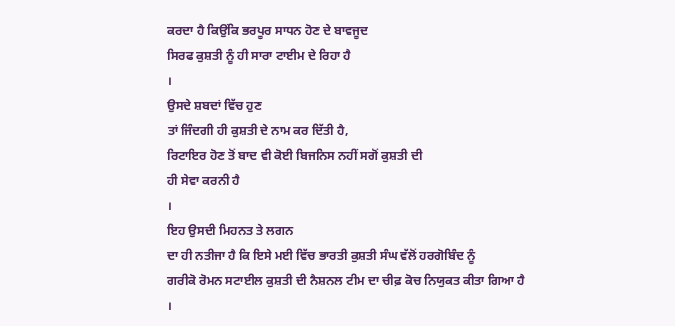ਕਰਦਾ ਹੈ ਕਿਉਂਕਿ ਭਰਪੂਰ ਸਾਧਨ ਹੋਣ ਦੇ ਬਾਵਜੂਦ
ਸਿਰਫ ਕੁਸ਼ਤੀ ਨੂੰ ਹੀ ਸਾਰਾ ਟਾਈਮ ਦੇ ਰਿਹਾ ਹੈ
।
ਉਸਦੇ ਸ਼ਬਦਾਂ ਵਿੱਚ ਹੁਣ
ਤਾਂ ਜਿੰਦਗੀ ਹੀ ਕੁਸ਼ਤੀ ਦੇ ਨਾਮ ਕਰ ਦਿੱਤੀ ਹੈ,
ਰਿਟਾਇਰ ਹੋਣ ਤੋਂ ਬਾਦ ਵੀ ਕੋਈ ਬਿਜਨਿਸ ਨਹੀਂ ਸਗੋਂ ਕੁਸ਼ਤੀ ਦੀ
ਹੀ ਸੇਵਾ ਕਰਨੀ ਹੈ
।
ਇਹ ਉਸਦੀ ਮਿਹਨਤ ਤੇ ਲਗਨ
ਦਾ ਹੀ ਨਤੀਜਾ ਹੈ ਕਿ ਇਸੇ ਮਈ ਵਿੱਚ ਭਾਰਤੀ ਕੁਸ਼ਤੀ ਸੰਘ ਵੱਲੋਂ ਹਰਗੋਬਿੰਦ ਨੂੰ
ਗਰੀਕੋ ਰੋਮਨ ਸਟਾਈਲ ਕੁਸ਼ਤੀ ਦੀ ਨੈਸ਼ਨਲ ਟੀਮ ਦਾ ਚੀਫ਼ ਕੋਚ ਨਿਯੁਕਤ ਕੀਤਾ ਗਿਆ ਹੈ
।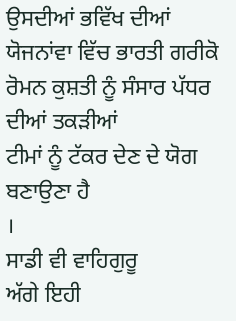ਉਸਦੀਆਂ ਭਵਿੱਖ ਦੀਆਂ
ਯੋਜਨਾਂਵਾ ਵਿੱਚ ਭਾਰਤੀ ਗਰੀਕੋ ਰੋਮਨ ਕੁਸ਼ਤੀ ਨੂੰ ਸੰਸਾਰ ਪੱਧਰ ਦੀਆਂ ਤਕੜੀਆਂ
ਟੀਮਾਂ ਨੂੰ ਟੱਕਰ ਦੇਣ ਦੇ ਯੋਗ ਬਣਾਉਣਾ ਹੈ
।
ਸਾਡੀ ਵੀ ਵਾਹਿਗੁਰੂ
ਅੱਗੇ ਇਹੀ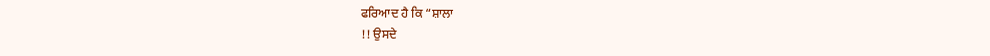ਫਰਿਆਦ ਹੈ ਕਿ “ਸ਼ਾਲਾ
!! ਉਸਦੇ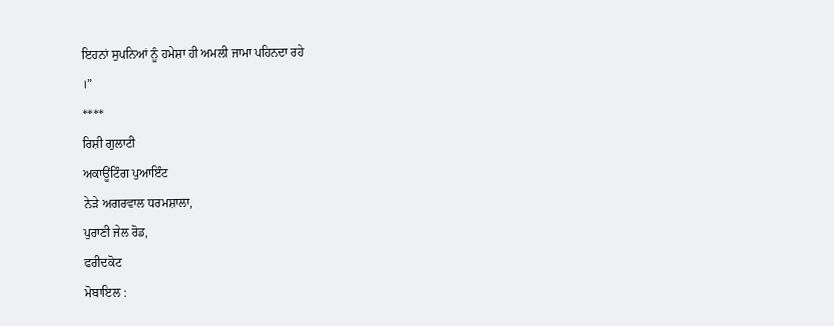ਇਹਨਾਂ ਸੁਪਨਿਆਂ ਨੂੰ ਹਮੇਸ਼ਾ ਹੀ ਅਮਲੀ ਜਾਮਾ ਪਹਿਨਦਾ ਰਹੇ
।”
****
ਰਿਸ਼ੀ ਗੁਲਾਟੀ
ਅਕਾਊਂਟਿੰਗ ਪੁਆਇੰਟ
ਨੇੜੇ ਅਗਰਵਾਲ ਧਰਮਸ਼ਾਲਾ,
ਪੁਰਾਣੀ ਜੇਲ ਰੋਡ,
ਫਰੀਦਕੋਟ
ਮੋਬਾਇਲ :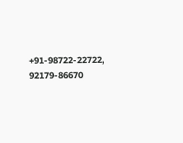+91-98722-22722, 92179-86670